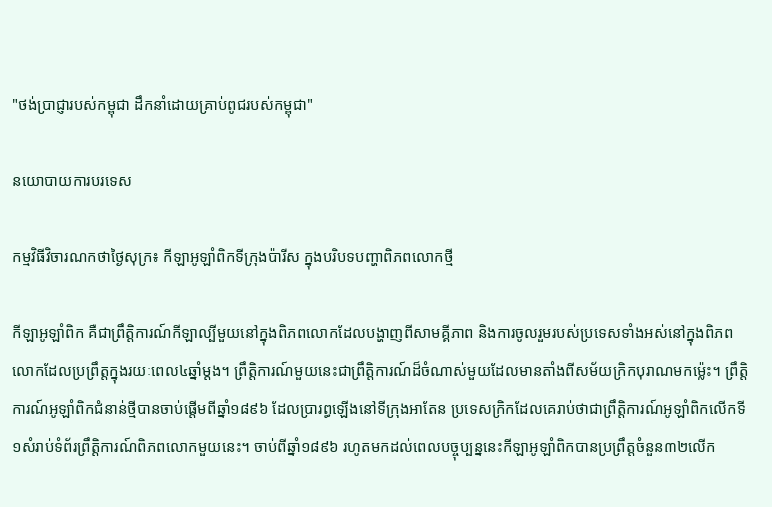"ថង់ប្រាជ្ញារបស់កម្ពុជា ដឹកនាំដោយគ្រាប់ពូជរបស់កម្ពុជា"

នយោបាយការបរទេស

កម្មវិធីវិចារណកថាថ្ងៃសុក្រ៖ កីឡាអូឡាំពិកទីក្រុងប៉ារីស ក្នុងបរិបទបញ្ហាពិភពលោកថ្មី

កីឡាអូឡាំពិក គឺជាព្រឹត្តិការណ៍កីឡាល្បីមួយនៅក្នុងពិភពលោកដែលបង្ហាញពីសាមគ្គីភាព និងការចូលរួមរបស់ប្រទេសទាំងអស់នៅក្នុងពិភពលោកដែលប្រព្រឹត្តក្នុងរយៈពេល៤ឆ្នាំម្តង។ ព្រឹត្តិការណ៍មួយនេះជាព្រឹត្តិការណ៍ដ៏ចំណាស់មួយដែលមានតាំងពីសម័យក្រិកបុរាណមកម្ល៉េះ។ ព្រឹត្តិការណ៍អូឡាំពិកជំនាន់ថ្មីបានចាប់ផ្តើមពីឆ្នាំ១៨៩៦ ដែលប្រារព្ធឡើងនៅទីក្រុងអាតែន ប្រទេសក្រិកដែលគេរាប់ថាជាព្រឹត្តិការណ៍អូឡាំពិកលើកទី១សំរាប់ទំព័រព្រឹត្តិការណ៍ពិភពលោកមួយនេះ។ ចាប់ពីឆ្នាំ១៨៩៦ រហូតមកដល់ពេលបច្ចុប្បន្ននេះកីឡាអូឡាំពិកបានប្រព្រឹត្តចំនួន៣២លើក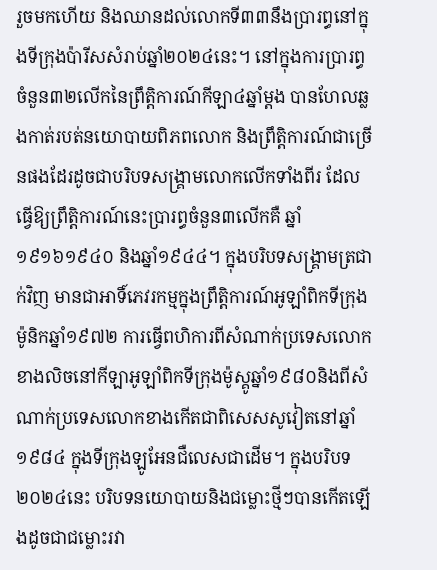រួចមកហើយ និងឈានដល់លោកទី៣៣នឹងប្រារព្ធនៅក្នុងទីក្រុងប៉ារីសសំរាប់ឆ្នាំ២០២៤នេះ។ នៅក្នុងការប្រារព្ធចំនួន៣២លើកនៃព្រឹត្តិការណ៍កីឡា៤ឆ្នាំម្តង បានហែលឆ្លងកាត់របត់នយោបាយពិភពលោក និងព្រឹត្តិការណ៍ជាច្រើនផងដែរដូចជាបរិបទសង្រ្គាមលោកលើកទាំងពីរ ដែលធ្វើឱ្យព្រឹត្តិការណ៍នេះប្រារព្ធចំនួន៣លើកគឺ ឆ្នាំ១៩១៦១៩៤០ និងឆ្នាំ១៩៤៤។ ក្នុងបរិបទសង្រ្គាមត្រជាក់វិញ មានជាអាទិ៍ភេវរកម្មក្នុងព្រឹត្តិការណ៍អូឡាំពិកទីក្រុងម៉ូនិកឆ្នាំ១៩៧២ ការធ្វើពហិការពីសំណាក់ប្រទេសលោកខាងលិចនៅកីឡាអូឡាំពិកទីក្រុងម៉ូស្គូឆ្នាំ១៩៨០និងពីសំណាក់ប្រទេសលោកខាងកើតជាពិសេសសូវៀតនៅឆ្នាំ១៩៨៤ ក្នុងទីក្រុងឡូអែនជឺលេសជាដើម។ ក្នុងបរិបទ២០២៤នេះ បរិបទនយោបាយនិងជម្លោះថ្មីៗបានកើតឡើងដូចជាជម្លោះរវា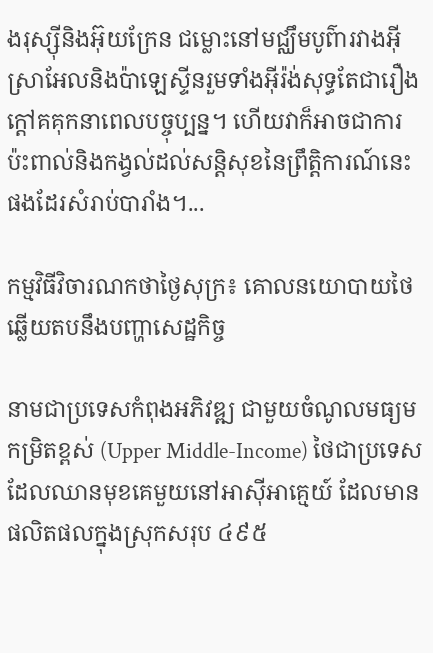ងរុស្ស៊ីនិងអ៊ុយក្រែន ជម្លោះនៅមជ្ឈឹមបូព៌ារវាងអ៊ីស្រាអែលនិងប៉ាឡេស្ទីនរួមទាំងអ៊ីរ៉ង់សុទ្ធតែជារឿងក្តៅគគុកនាពេលបច្ចុប្បន្ន។ ហើយវាក៏អាចជាការប៉ះពាល់និងកង្វល់ដល់សន្តិសុខនៃព្រឹត្តិការណ៍នេះផងដែរសំរាប់បារាំង។...

កម្មវិធីវិចារណកថាថ្ងៃសុក្រ៖ គោលនយោបាយថៃឆ្លើយតបនឹងបញ្ហាសេដ្ឋកិច្ច

នាមជាប្រទេសកំពុងអភិវឌ្ឍ ជាមួយចំណូលមធ្យមកម្រិតខ្ពស់ (Upper Middle-Income) ថៃជាប្រទេសដែលឈានមុខគេមួយនៅអាស៊ីអាគ្មេយ៍ ដែលមានផលិតផលក្នុងស្រុកសរុប ៤៩៥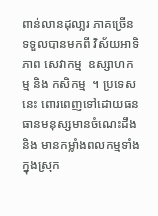ពាន់លានដុលា្លរ ភាគច្រើនទទួលបានមកពី វិស័យអាទិភាព សេវាកម្ម  ឧស្សាហកម្ម និង កសិកម្ម  ។ ប្រទេសនេះ ពោរពេញទៅដោយធនធានមនុស្សមានចំណេះដឹង និង មានកម្លាំងពលកម្មទាំងក្នុងស្រុក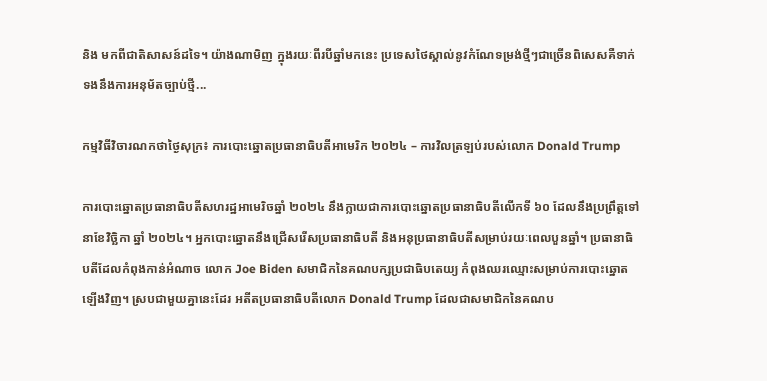និង មកពីជាតិសាសន៍ដទៃ។ យ៉ាងណាមិញ ក្នុងរយៈពីរបីឆ្នាំមកនេះ ប្រទេសថៃស្គាល់នូវកំណែទម្រង់ថ្មីៗជាច្រើនពិសេសគឺទាក់ទងនឹងការអនុម័តច្បាប់ថ្មី...

កម្មវិធីវិចារណកថាថ្ងៃសុក្រ៖ ការបោះឆ្នោតប្រធានាធិបតីអាមេរិក ២០២៤ – ការវិលត្រឡប់របស់លោក Donald Trump

ការបោះឆ្នោតប្រធានាធិបតីសហរដ្ឋអាមេរិចឆ្នាំ ២០២៤ នឹងក្លាយជាការបោះឆ្នោតប្រធានាធិបតីលើកទី ៦០ ដែលនឹងប្រព្រឹត្តទៅនាខែវិច្ឆិកា ឆ្នាំ ២០២៤។ អ្នកបោះឆ្នោតនឹងជ្រើសរើសប្រធានាធិបតី និងអនុប្រធានាធិបតីសម្រាប់រយៈពេលបួនឆ្នាំ។ ប្រធានាធិបតីដែលកំពុងកាន់អំណាច លោក Joe Biden សមាជិកនៃគណបក្សប្រជាធិបតេយ្យ កំពុងឈរឈ្មោះសម្រាប់ការបោះឆ្នោតឡើងវិញ។ ស្របជាមួយគ្នានេះដែរ អតីតប្រធានាធិបតីលោក Donald Trump ដែលជាសមាជិកនៃគណប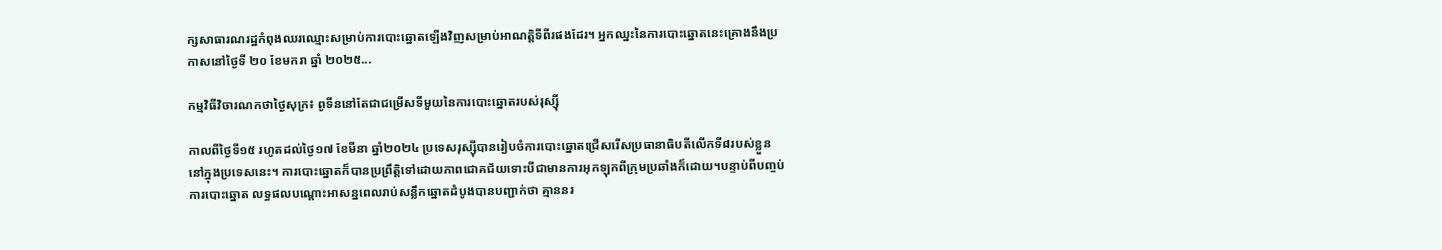ក្សសាធារណរដ្ឋកំពុងឈរឈ្មោះសម្រាប់ការបោះឆ្នោតឡើងវិញសម្រាប់អាណត្តិទីពីរផងដែរ។ អ្នកឈ្នះនៃការបោះឆ្នោតនេះគ្រោងនឹងប្រកាសនៅថ្ងៃទី ២០ ខែមករា ឆ្នាំ ២០២៥...

កម្មវិធីវិចារណកថាថ្ងៃសុក្រ៖ ពូទីននៅតែជាជម្រើសទីមួយនៃការបោះឆ្នោតរបស់រុស្ស៊ី

កាលពីថ្ងៃទី១៥ រហូតដល់ថ្ងៃ១៧ ខែមីនា ឆ្នាំ២០២៤ ប្រទេសរុស្ស៊ីបានរៀបចំការបោះឆ្នោតជ្រើសរើសប្រធានាធិបតីលើកទី៨របស់ខ្លួននៅក្នុងប្រទេសនេះ។ ការបោះឆ្នោតក៏បានប្រព្រឹត្តិទៅដោយភាពជោគជ័យទោះបីជាមានការអុកឡុកពីក្រុមប្រឆាំងក៏ដោយ។បន្ទាប់ពីបញ្ចប់ការបោះឆ្នោត លទ្ធផលបណ្តោះអាសន្នពេលរាប់សន្លឹកឆ្នោតដំបូងបានបញ្ជាក់ថា គ្មាននរ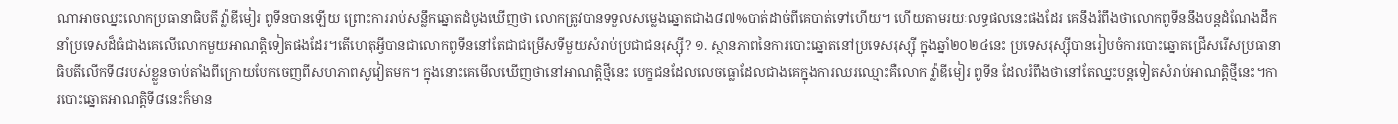ណាអាចឈ្នះលោកប្រធានាធិបតី វ៉្លាឌីមៀរ ពូទីនបានឡើយ ព្រោះការរាប់សន្លឹកឆ្នោតដំបូងឃើញថា លោកត្រូវបានទទួលសម្លេងឆ្នោតជាង៨៧%បាត់ដាច់ពីគេបាត់ទៅហើយ។ ហើយតាមរយៈលទ្ធផលនេះផងដែរ គេនឹងរំពឹងថាលោកពូទីននឹងបន្តដំណែងដឹកនាំប្រទេសដ៏ធំជាងគេលើលោកមួយអាណត្តិទៀតផងដែរ។តើហេតុអ្វីបានជាលោកពូទីននៅតែជាជម្រើសទីមួយសំរាប់ប្រជាជនរុស្ស៊ី? ១. ស្ថានភាពនៃការបោះឆ្នោតនៅប្រទេសរុស្ស៊ី ក្នុងឆ្នាំ២០២៤នេះ ប្រទេសរុស្ស៊ីបានរៀបចំការបោះឆ្នោតជ្រើសរើសប្រធានាធិបតីលើកទី៨របស់ខ្លួនចាប់តាំងពីក្រោយបែកចេញពីសហភាពសូវៀតមក។ ក្នុងនោះគេមើលឃើញថានៅអាណត្តិថ្មីនេះ បេក្ខជនដែលលេចធ្លោដែលជាងគេក្នុងការឈរឈ្មោះគឺលោក វ៉្លាឌីមៀរ ពូទីន ដែលរំពឹងថានៅតែឈ្នះបន្តទៀតសំរាប់អាណត្តិថ្មីនេះ។ការបោះឆ្នោតអាណត្តិទី៨នេះក៏មាន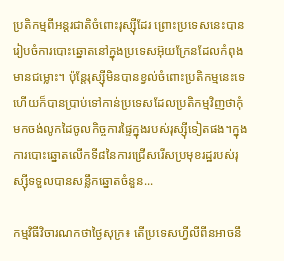ប្រតិកម្មពីអន្តរជាតិចំពោះរុស្ស៊ីដែរ ព្រោះប្រទេសនេះបានរៀបចំការបោះឆ្នោតនៅក្នុងប្រទេសអ៊ុយក្រែនដែលកំពុងមានជម្លោះ។ ប៉ុន្តែរុស្ស៊ីមិនបានខ្វល់ចំពោះប្រតិកម្មនេះទេ ហើយក៏បានប្រាប់ទៅកាន់ប្រទេសដែលប្រតិកម្មវិញថាកុំមកចង់លូកដៃចូលកិច្ចការផ្ទៃក្នុងរបស់រុស្ស៊ីទៀតផង។ក្នុងការបោះឆ្នោតលើកទី៨នៃការជ្រើសរើសប្រមុខរដ្ឋរបស់រុស្ស៊ីទទួលបានសន្លឹកឆ្នោតចំនួន...

កម្មវិធីវិចារណកថាថ្ងៃសុក្រ៖ តើប្រទេសហ្វីលីពីនអាចនឹ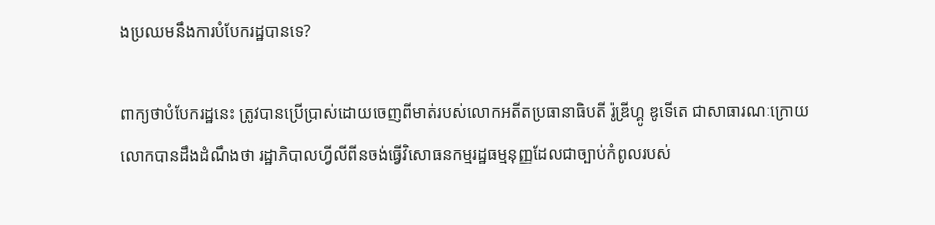ងប្រឈមនឹងការបំបែករដ្ឋបានទេ?

ពាក្យថាបំបែករដ្ឋនេះ ត្រូវបានប្រើប្រាស់ដោយចេញពីមាត់របស់លោកអតីតប្រធានាធិបតី រ៉ូឌ្រីហ្គូ ឌូទើតេ ជាសាធារណៈក្រោយលោកបានដឹងដំណឹងថា រដ្ឋាភិបាលហ្វីលីពីនចង់ធ្វើវិសោធនកម្មរដ្ឋធម្មនុញ្ញដែលជាច្បាប់កំពូលរបស់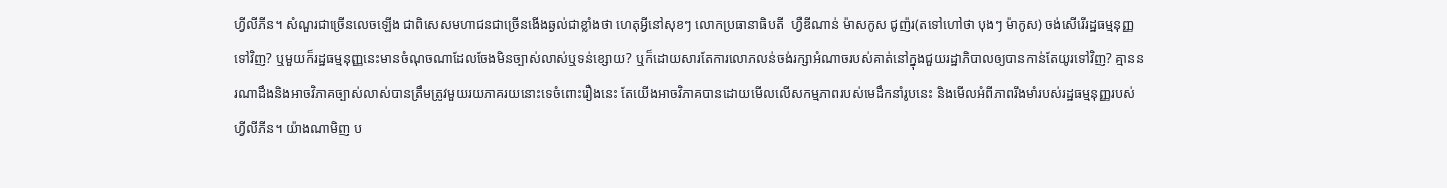ហ្វីលីភីន។ សំណួរជាច្រើនលេចឡើង ជាពិសេសមហាជនជាច្រើនងើងឆ្ងល់ជាខ្លាំងថា ហេតុអ្វីនៅសុខៗ លោកប្រធានាធិបតី  ហ្វឺឌីណាន់ ម៉ាសកូស ជូញ៉រ(តទៅហៅថា បុងៗ ម៉ាកូស) ចង់សើរើរដ្ឋធម្មនុញ្ញទៅវិញ? ឬមួយក៏រដ្ឋធម្មនុញ្ញនេះមានចំណុចណាដែលចែងមិនច្បាស់លាស់ឬទន់ខ្សោយ? ឬក៏ដោយសារតែការលោភលន់ចង់រក្សាអំណាចរបស់គាត់នៅក្នុងជួយរដ្ឋាភិបាលឲ្យបានកាន់តែយូរទៅវិញ? គ្មាននរណាដឹងនិងអាចវិភាគច្បាស់លាស់បានត្រឹមត្រូវមួយរយភាគរយនោះទេចំពោះរឿងនេះ តែយើងអាចវិភាគបានដោយមើលលើសកម្មភាពរបស់មេដឹកនាំរូបនេះ និងមើលអំពីភាពរឹងមាំរបស់រដ្ឋធម្មនុញ្ញរបស់ហ្វីលីភីន។ យ៉ាងណាមិញ ប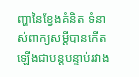ញ្ហានៃខ្វែងគំនិត ទំនាស់ពាក្យសម្ដីបានកើតឡើងជាបន្ដបន្ទាប់រវាង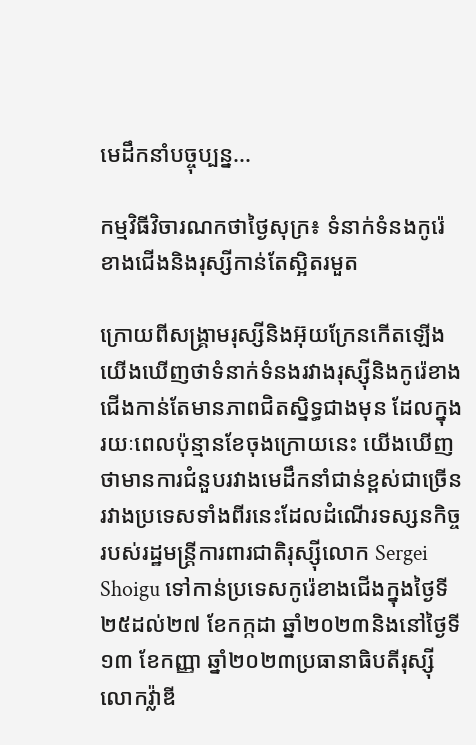មេដឹកនាំបច្ចុប្បន្ន...

កម្មវិធីវិចារណកថាថ្ងៃសុក្រ៖ ទំនាក់ទំនងកូរ៉េខាងជើងនិងរុស្សីកាន់តែស្អិតរមួត

ក្រោយពីសង្រ្គាមរុស្សីនិងអ៊ុយក្រែនកើតឡើង យើងឃើញថាទំនាក់ទំនងរវាងរុស្ស៊ីនិងកូរ៉េខាងជើងកាន់តែមានភាពជិតស្និទ្ធជាងមុន ដែលក្នុងរយៈពេលប៉ុន្មានខែចុងក្រោយនេះ យើងឃើញថាមានការជំនួបរវាងមេដឹកនាំជាន់ខ្ពស់ជាច្រើនរវាងប្រទេសទាំងពីរនេះដែលដំណើរទស្សនកិច្ចរបស់រដ្ឋមន្ត្រីការពារជាតិរុស្ស៊ីលោក Sergei Shoigu ទៅកាន់ប្រទេសកូរ៉េខាងជើងក្នុងថ្ងៃទី ២៥ដល់២៧ ខែកក្កដា ឆ្នាំ២០២៣និងនៅថ្ងៃទី១៣ ខែកញ្ញា ឆ្នាំ២០២៣ប្រធានាធិបតីរុស្ស៊ី លោកវ្ល៉ាឌី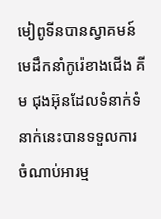មៀពូទីនបានស្វាគមន៍មេដឹកនាំកូរ៉េខាងជើង គីម ជុងអ៊ុនដែលទំនាក់ទំនាក់នេះបានទទួលការចំណាប់អារម្ម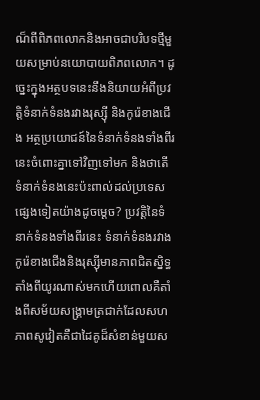ណ៏ពីពិភពលោកនិងអាចជាបរិបទថ្មីមួយសម្រាប់នយោបាយពិភពលោក។ ដូច្នេះក្នុងអត្ថបទនេះនឹងនិយាយអំពីប្រវត្តិទំនាក់ទំនងរវាងរុស្ស៊ី និងកូរ៉េខាងជើង អត្ថប្រយោជន៍នៃទំនាក់ទំនងទាំងពីរនេះចំពោះគ្នាទៅវិញទៅមក និងថាតើទំនាក់ទំនងនេះប៉ះពាល់ដល់ប្រទេសផ្សេងទៀតយ៉ាងដូចម្តេច? ប្រវត្តិនៃទំនាក់ទំនងទាំងពីរនេះ ទំនាក់ទំនងរវាងកូរ៉េខាងជើងនិងរុស្ស៊ីមានភាពជិតស្និទ្ធតាំងពីយូរណាស់មកហើយពោលគឺតាំងពីសម័យសង្គ្រាមត្រជាក់ដែលសហភាពសូវៀតគឺជាដៃគូដ៏សំខាន់មួយស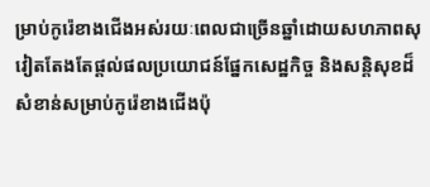ម្រាប់កូរ៉េខាងជើងអស់រយៈពេលជាច្រើនឆ្នាំដោយសហភាពសុវៀតតែងតែផ្តល់ផលប្រយោជន៍ផ្នែកសេដ្ឋកិច្ច និងសន្តិសុខដ៏សំខាន់សម្រាប់កូរ៉េខាងជើងប៉ុ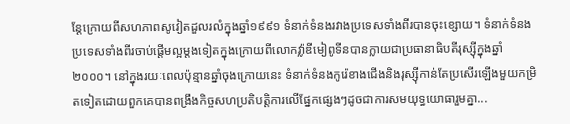ន្តែក្រោយពីសហភាពសូវៀតដួលរលំក្នុងឆ្នាំ១៩៩១ ទំនាក់ទំនងរវាងប្រទេសទាំងពីរបានចុះខ្សោយ។ ទំនាក់ទំនងប្រទេសទាំងពីរចាប់ផ្តើមល្អម្តងទៀតក្នុងក្រោយពីលោកវ្ល៉ាឌីមៀពូទីនបានក្លាយជាប្រធានាធិបតីរុស្ស៊ីក្នុងឆ្នាំ២០០០។ នៅក្នុងរយៈពេលប៉ុន្មានឆ្នាំចុងក្រោយនេះ ទំនាក់ទំនងកូរ៉េខាងជើងនិងរុស្ស៊ីកាន់តែប្រសើរឡើងមួយកម្រិតទៀតដោយពួកគេបានពង្រឹងកិច្ចសហប្រតិបត្តិការលើផ្នែកផ្សេងៗដូចជាការសមយុទ្ធយោធារួមគ្នា...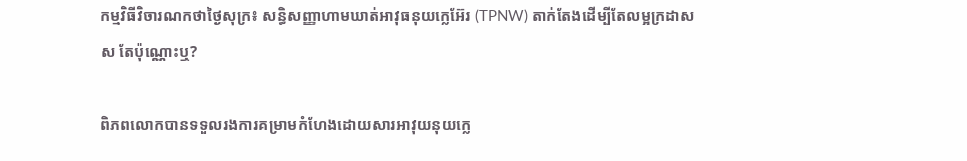កម្មវិធីវិចារណកថាថ្ងៃសុក្រ៖ សន្ធិសញ្ញាហាមឃាត់អាវុធនុយក្លេអ៊ែរ (TPNW) តាក់តែងដើម្បីតែលម្អក្រដាស ស តែប៉ុណ្ណោះឬ?

ពិភពលោកបានទទួលរងការគម្រាមកំហែងដោយសារអាវុយនុយក្លេ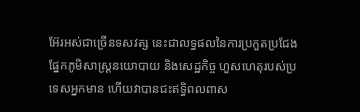អ៊ែរអស់ជាច្រើនទសវត្ស នេះជាលទ្ធផលនៃការប្រកួតប្រជែងផ្នែកភូមិសាស្ដ្រនយោបាយ និងសេដ្ឋកិច្ច ហួសហេតុរបស់ប្រទេសអ្នកមាន ហើយវាបានជះឥទ្ធិពលពាស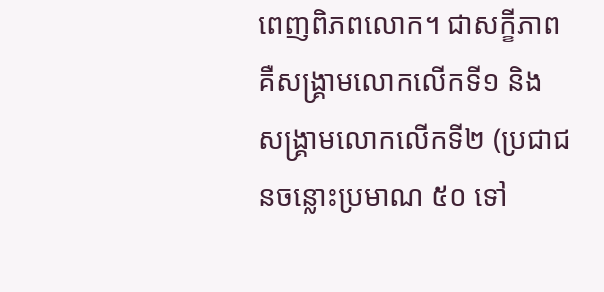ពេញពិភពលោក។ ជាសក្ខីភាពគឺសង្រ្គាមលោកលើកទី១ និង សង្រ្គាមលោកលើកទី២ (ប្រជាជនចន្លោះប្រមាណ ៥០ ទៅ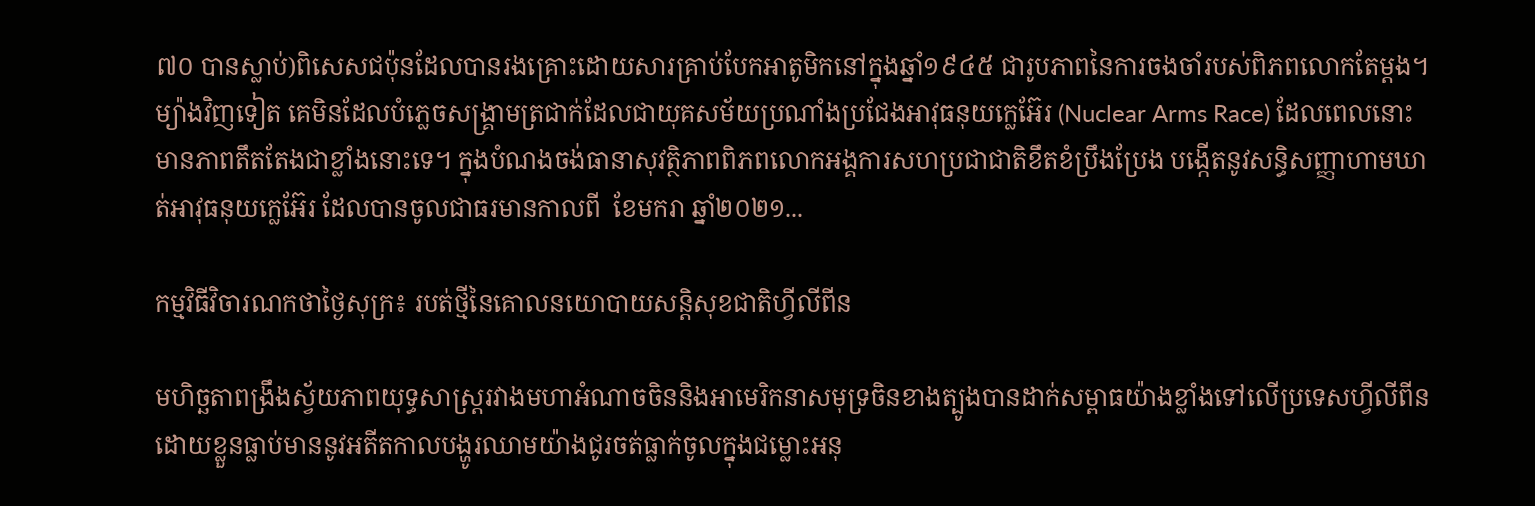៧០ បានស្លាប់)ពិសេសជប៉ុនដែលបានរងគ្រោះដោយសារគ្រាប់បែកអាតូមិកនៅក្នុងឆ្នាំ១៩៤៥ ជារូបភាពនៃការចងចាំរបស់ពិភពលោកតែម្ដង។ ម្យ៉ាងវិញទៀត គេមិនដែលបំភ្លេចសង្រ្គាមត្រជាក់ដែលជាយុគសម័យប្រណាំងប្រជែងអាវុធនុយក្លេអ៊ែរ (Nuclear Arms Race) ដែលពេលនោះមានភាពតឹតតែងជាខ្លាំងនោះទេ។ ក្នុងបំណងចង់ធានាសុវត្ថិភាពពិភពលោកអង្គការសហប្រជាជាតិខឹតខំប្រឹងប្រែង បង្កើតនូវសន្ធិសញ្ញាហាមឃាត់អាវុធនុយក្លេអ៊ែរ ដែលបានចូលជាធរមានកាលពី  ខែមករា ឆ្នាំ២០២១...

កម្មវិធីវិចារណកថាថ្ងៃសុក្រ៖ របត់ថ្មីនៃគោលនយោបាយសន្តិសុខជាតិហ្វីលីពីន

មហិច្ឆតាពង្រឹងស្វ័យភាពយុទ្ធសាស្ត្ររវាងមហាអំណាចចិននិងអាមេរិកនាសមុទ្រចិនខាងត្បូងបានដាក់សម្ពាធយ៉ាងខ្លាំងទៅលើប្រទេសហ្វីលីពីនដោយខ្លួនធ្លាប់មាននូវអតីតកាលបង្ហូរឈាមយ៉ាងជូរចត់ធ្លាក់ចូលក្នុងជម្លោះអនុ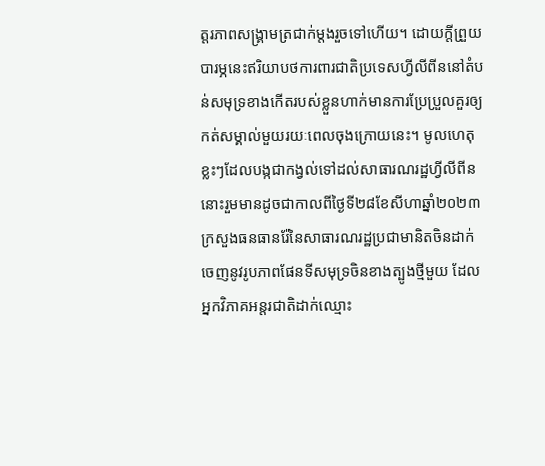ត្តរភាពសង្រ្គាមត្រជាក់ម្តងរួចទៅហើយ។ ដោយក្តីព្រួយបារម្ភនេះឥរិយាបថការពារជាតិប្រទេសហ្វីលីពីននៅតំបន់សមុទ្រខាងកើតរបស់ខ្លួនហាក់មានការប្រែប្រួលគួរឲ្យកត់សម្គាល់មួយរយៈពេលចុងក្រោយនេះ។ មូលហេតុខ្លះៗដែលបង្កជាកង្វល់ទៅដល់សាធារណរដ្ឋហ្វីលីពីននោះរួមមានដូចជាកាលពីថ្ងៃទី២៨ខែសីហាឆ្នាំ២០២៣ ក្រសួងធនធានរ៉ែនៃសាធារណរដ្ឋប្រជាមានិតចិនដាក់ចេញនូវរូបភាពផែនទីសមុទ្រចិនខាងត្បូងថ្មីមួយ ដែលអ្នកវិភាគអន្តរជាតិដាក់ឈ្មោះ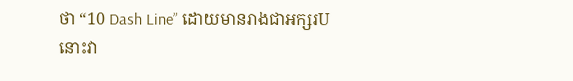ថា “10 Dash Line” ដោយមានរាងជាអក្សរUនោះវា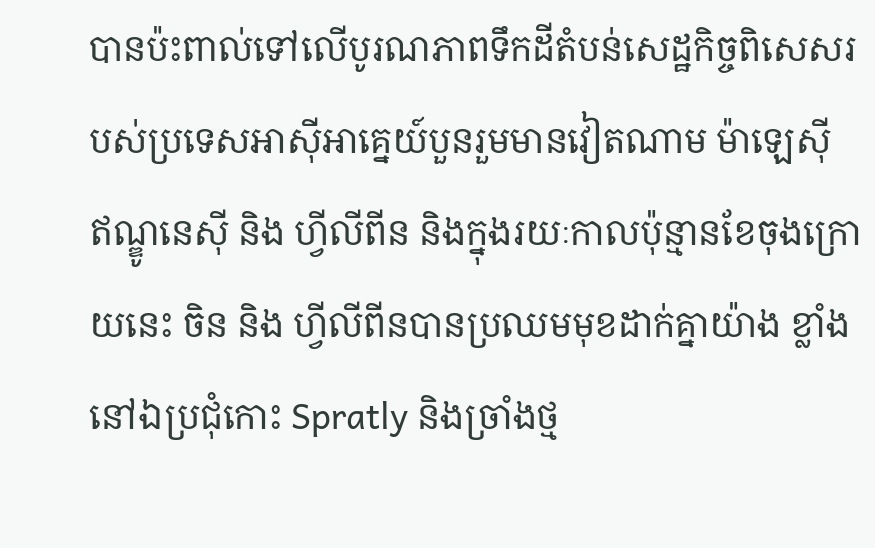បានប៉ះពាល់ទៅលើបូរណភាពទឹកដីតំបន់សេដ្ឋកិច្ចពិសេសរបស់ប្រទេសអាស៊ីអាគ្នេយ៍បួនរួមមានវៀតណាម ម៉ាឡេស៊ី ឥណ្ឌូនេស៊ី និង ហ្វីលីពីន និងក្នុងរយៈកាលប៉ុន្មានខែចុងក្រោយនេះ ចិន និង ហ្វីលីពីនបានប្រឈមមុខដាក់គ្នាយ៉ាង ខ្លាំងនៅឯប្រជុំកោះ Spratly និងច្រាំងថ្ម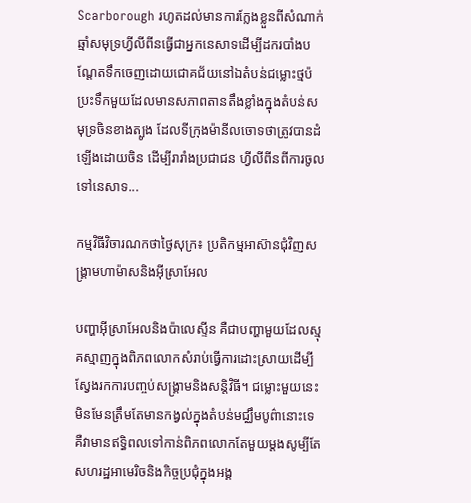Scarborough រហូតដល់មានការក្លែងខ្លួនពីសំណាក់ឆ្មាំសមុទ្រហ្វីលីពីនធ្វើជាអ្នកនេសាទដើម្បីដករបាំងបណ្តែតទឹកចេញដោយជោគជ័យនៅឯតំបន់ជម្លោះថ្មប៉ប្រះទឹកមួយដែលមានសភាពតានតឹងខ្លាំងក្នុងតំបន់សមុទ្រចិនខាងត្បូង ដែលទីក្រុងម៉ានីលចោទថាត្រូវបានដំឡើងដោយចិន ដើម្បីរារាំងប្រជាជន ហ្វីលីពីនពីការចូលទៅនេសាទ...

កម្មវិធីវិចារណកថាថ្ងៃសុក្រ៖ ប្រតិកម្មអាស៊ានជុំវិញសង្រ្គាមហាម៉ាសនិងអ៊ីស្រាអែល

បញ្ហាអ៊ីស្រាអែលនិងប៉ាលេស្ទីន គឺជាបញ្ហាមួយដែលស្មុគស្មាញក្នុងពិភពលោកសំរាប់ធ្វើការដោះស្រាយដើម្បីស្វែងរកការបញ្ចប់សង្គ្រាមនិងសន្តិវិធី។ ជម្លោះមួយនេះមិនមែនត្រឹមតែមានកង្វល់ក្នុងតំបន់មជ្ឈឹមបូព៌ានោះទេ គឺវាមានឥទ្ធិពលទៅកាន់ពិភពលោកតែមួយម្តងសូម្បីតែសហរដ្ឋអាមេរិចនិងកិច្ចប្រជុំក្នុងអង្គ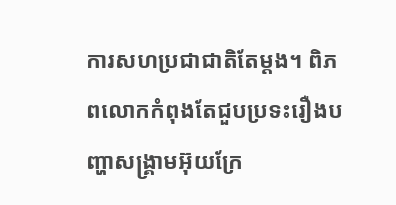ការសហប្រជាជាតិតែម្តង។ ពិភពលោកកំពុងតែជួបប្រទះរឿងបញ្ហាសង្គ្រាមអ៊ុយក្រែ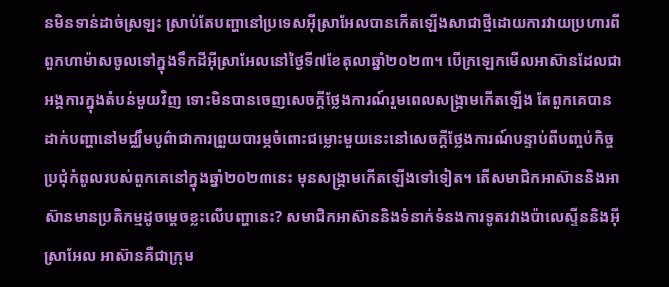នមិនទាន់ដាច់ស្រឡះ ស្រាប់តែបញ្ហានៅប្រទេសអ៊ីស្រាអែលបានកើតឡើងសាជាថ្មីដោយការវាយប្រហារពីពួកហាម៉ាសចូលទៅក្នុងទឹកដីអ៊ីស្រាអែលនៅថ្ងៃទី៧ខែតុលាឆ្នាំ២០២៣។ បើក្រឡេកមើលអាស៊ានដែលជាអង្គការក្នុងតំបន់មួយវិញ ទោះមិនបានចេញសេចក្តីថ្លែងការណ៍រួមពេលសង្រ្គាមកើតឡើង តែពួកគេបានដាក់បញ្ហានៅមជ្ឈឹមបូព៌ាជាការព្រួយបារម្ភចំពោះជម្លោះមួយនេះនៅសេចក្តីថ្លែងការណ៍បន្ទាប់ពីបញ្ចប់កិច្ចប្រជុំកំពូលរបស់ពួកគេនៅក្នុងឆ្នាំ២០២៣នេះ មុនសង្គ្រាមកើតឡើងទៅទៀត។ តើសមាជិកអាស៊ាននិងអាស៊ានមានប្រតិកម្មដូចមេ្តចខ្លះលើបញ្ហានេះ? សមាជិកអាស៊ាននិងទំនាក់ទំនងការទូតរវាងប៉ាលេស្ទីននិងអ៊ីស្រាអែល អាស៊ានគឺជាក្រុម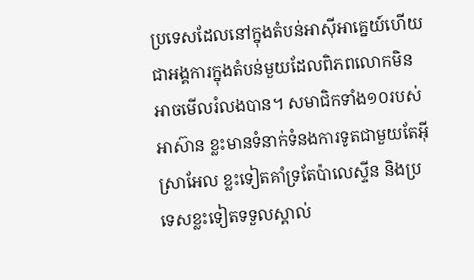ប្រទេសដែលនៅក្នុងតំបន់អាស៊ីអាគ្នេយ៍ហើយជាអង្គការក្នុងតំបន់មួយដែលពិភពលោកមិនអាចមើលរំលងបាន។ សមាជិកទាំង១០របស់អាស៊ាន ខ្លះមានទំនាក់ទំនងការទូតជាមួយតែអ៊ីស្រាអែល ខ្លះទៀតគាំទ្រតែប៉ាលេស្ទីន និងប្រទេសខ្លះទៀតទទួលស្គាល់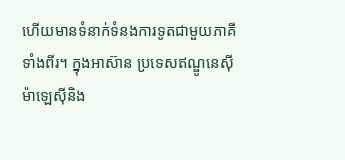ហើយមានទំនាក់ទំនងការទូតជាមួយភាគីទាំងពីរ។ ក្នុងអាស៊ាន ប្រទេសឥណ្ឌូនេស៊ី ម៉ាឡេស៊ីនិង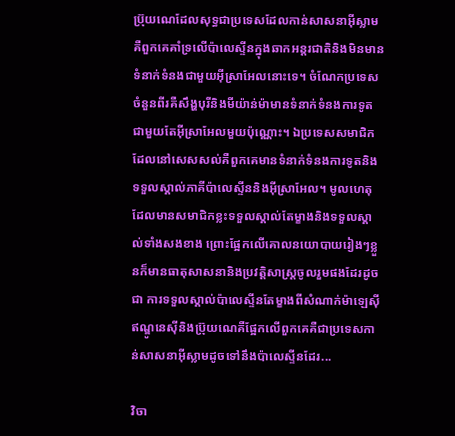ប្រ៊ុយណេដែលសុទ្ធជាប្រទេសដែលកាន់សាសនាអ៊ីស្លាមគឺពួកគេគាំទ្រលើប៉ាលេស្ទីនក្នុងឆាកអន្តរជាតិនិងមិនមានទំនាក់ទំនងជាមួយអ៊ីស្រាអែលនោះទេ។ ចំណែកប្រទេសចំនួនពីរគឺសឹង្ហបុរីនិងមីយ៉ាន់ម៉ាមានទំនាក់ទំនងការទូតជាមួយតែអ៊ីស្រាអែលមួយប៉ុណ្ណោះ។ ឯប្រទេសសមាជិកដែលនៅសេសសល់គឺពួកគេមានទំនាក់ទំនងការទូតនិងទទួលស្គាល់ភាគីប៉ាលេស្ទីននិងអ៊ីស្រាអែល។ មូលហេតុដែលមានសមាជិកខ្លះទទួលស្គាល់តែម្ខាងនិងទទួលស្គាល់ទាំងសងខាង ព្រោះផ្អែកលើគោលនយោបាយរៀងៗខ្លួនក៏មានធាតុសាសនានិងប្រវត្តិសាស្រ្តចូលរួមផងដែរដូចជា ការទទួលស្គាល់ប៉ាលេស្ទីនតែម្ខាងពីសំណាក់ម៉ាឡេស៊ី ឥណ្ឌូនេស៊ីនិងប្រ៊ុយណេគឺផ្អែកលើពួកគេគឺជាប្រទេសកាន់សាសនាអ៊ីស្លាមដូចទៅនឹងប៉ាលេស្ទីនដែរ...

វិចា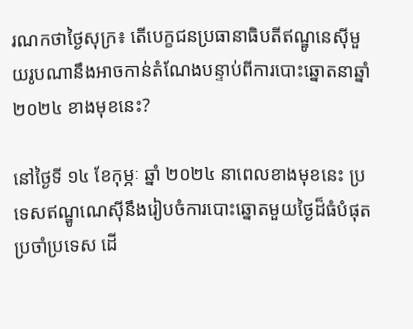រណកថាថ្ងៃសុក្រ៖ តើបេក្ខជនប្រធានាធិបតីឥណ្ឌូនេស៊ីមួយរូបណានឹងអាចកាន់តំណែងបន្ទាប់ពីការបោះឆ្នោតនាឆ្នាំ ២០២៤ ខាងមុខនេះ?

នៅថ្ងៃទី ១៤ ខែកុម្ភៈ ឆ្នាំ ២០២៤ នាពេលខាងមុខនេះ ប្រទេសឥណ្ឌូណេស៊ីនឹងរៀបចំការបោះឆ្នោតមួយថ្ងៃដ៏ធំបំផុតប្រចាំប្រទេស ដើ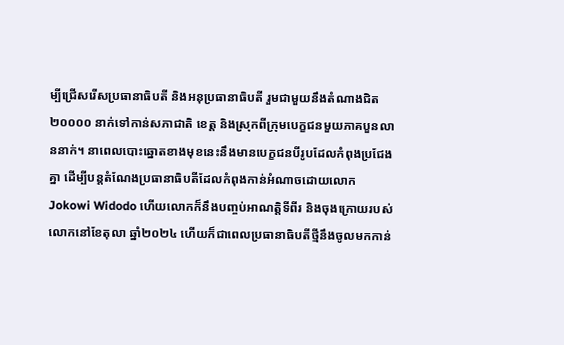ម្បីជ្រើសរើសប្រធានាធិបតី និងអនុប្រធានាធិបតី រួមជាមួយនឹងតំណាងជិត ២០០០០ នាក់ទៅកាន់សភាជាតិ ខេត្ត និងស្រុកពីក្រុមបេក្ខជនមួយភាគបួនលាននាក់។ នាពេលបោះឆ្នោតខាងមុខនេះនឹងមានបេក្ខជនបីរូបដែលកំពុងប្រជែងគ្នា ដើម្បីបន្តតំណែងប្រធានាធិបតីដែលកំពុងកាន់អំណាចដោយលោក  Jokowi Widodo ហើយលោកក៏នឹងបញ្ចប់អាណត្តិទីពីរ និងចុងក្រោយរបស់លោកនៅខែតុលា ឆ្នាំ២០២៤ ហើយក៏ជាពេលប្រធានាធិបតីថ្មីនឹងចូលមកកាន់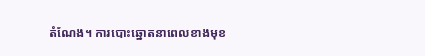តំណែង។ ការបោះឆ្នោតនាពេលខាងមុខ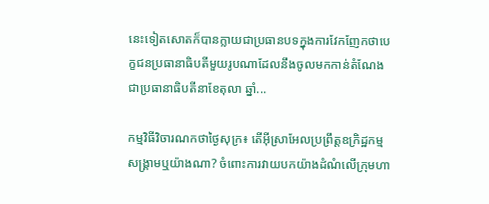នេះទៀតសោតក៏បានក្លាយជាប្រធានបទក្នុងការវែកញែកថាបេក្ខជនប្រធានាធិបតីមួយរូបណាដែលនឹងចូលមកកាន់តំណែងជាប្រធានាធិបតីនាខែតុលា ឆ្នាំ...

កម្មវិធីវិចារណកថាថ្ងៃសុក្រ៖ តើអ៊ីស្រាអែលប្រព្រឹត្តឧក្រិដ្ឋកម្មសង្រ្គាមឬយ៉ាងណា? ចំពោះការវាយបកយ៉ាងដំណំលើក្រុមហា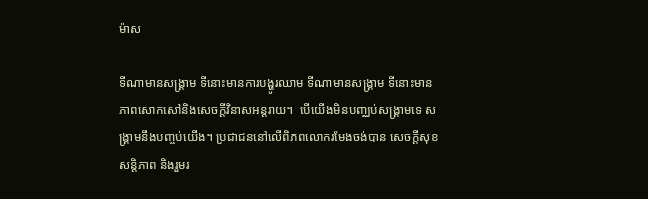ម៉ាស

ទីណាមានសង្រ្គាម ទីនោះមានការបង្ហូរឈាម ទីណាមានសង្រ្គាម ទីនោះមានភាពសោកសៅនិងសេចក្ដីវិនាសអន្ដរាយ។  បើយើងមិនបញ្ឈប់សង្រ្គាមទេ សង្រ្គាមនឹងបញ្ចប់យើង។ ប្រជាជននៅលើពិភពលោករមែងចង់បាន សេចក្ដីសុខ សន្ដិភាព និងរួមរ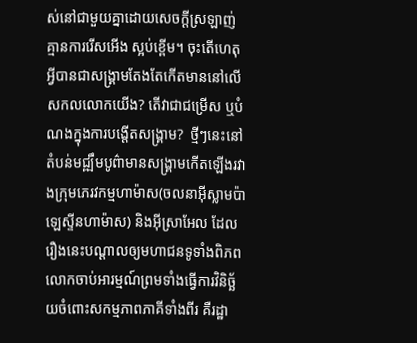ស់នៅជាមួយគ្នាដោយសេចក្ដីស្រឡាញ់ គ្មានការរើសអើង ស្អប់ខ្ពើម។ ចុះតើហេតុអ្វីបានជាសង្រ្គាមតែងតែកើតមាននៅលើសកលលោកយើង? តើវាជាជម្រើស ឬបំណងក្នុងការបង្តើតសង្រ្គាម?  ថ្មីៗនេះនៅតំបន់មជ្ឍឹមបូព៌ាមានសង្រ្គាមកើតឡើងរវាងក្រុមភេរវកម្មហាម៉ាស(ចលនាអ៊ីស្លាមប៉ាឡេស្ទីនហាម៉ាស) និងអ៊ីស្រាអែល ដែលរឿងនេះបណ្ដាលឲ្យមហាជនទូទាំងពិភពលោកចាប់អារម្មណ៍ព្រមទាំងធ្វើការវិនិច្ឆ័យចំពោះសកម្មភាពភាគីទាំងពីរ គឺរដ្ឋា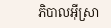ភិបាលអ៊ីស្រា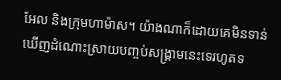អែល និងក្រុមហាម៉ាស។ យ៉ាងណាក៏ដោយគេមិនទាន់ឃើញដំណោះស្រាយបញ្ចប់សង្រ្គាមនេះទេរហូតទ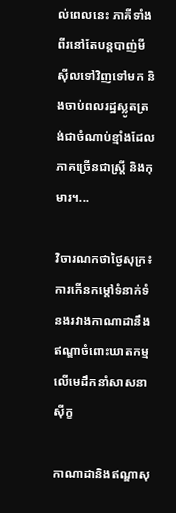ល់ពេលនេះ ភាគីទាំងពីរនៅតែបន្ដបាញ់មីស៊ីលទៅវិញទៅមក និងចាប់ពលរដ្ឋស្លូតត្រង់ជាចំណាប់ខ្មាំងដែលភាគច្រើនជាស្ដ្រី និងកុមារ។...

វិចារណកថាថ្ងៃសុក្រ៖ ការកើនកម្តៅទំនាក់ទំនងរវាងកាណាដានឹងឥណ្ឌាចំពោះឃាតកម្មលើមេដឹកនាំសាសនាស៊ីក្ខ

កាណាដានិងឥណ្ឌាសុ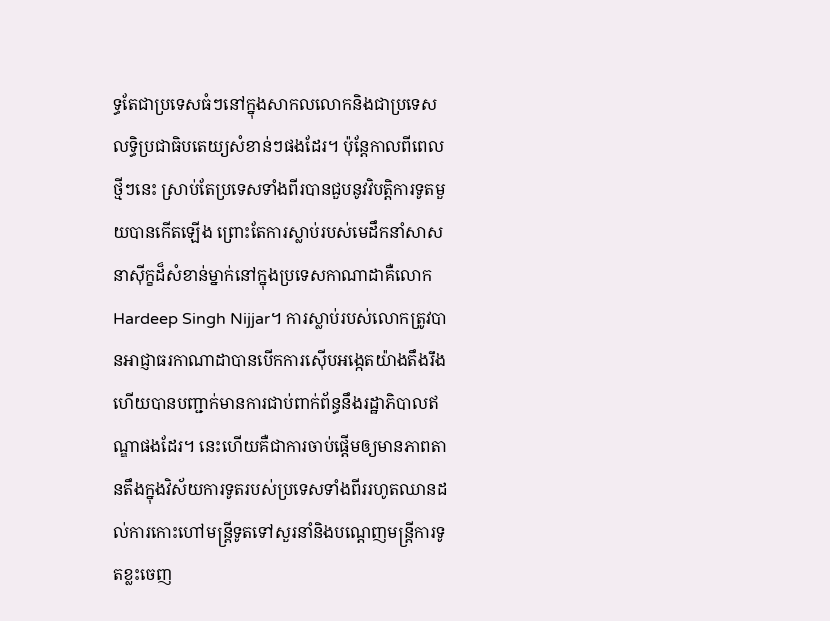ទ្ធតែជាប្រទេសធំៗនៅក្នុងសាកលលោកនិងជាប្រទេសលទិ្ធប្រជាធិបតេយ្យសំខាន់ៗផងដែរ។ ប៉ុន្តែកាលពីពេលថ្មីៗនេះ ស្រាប់តែប្រទេសទាំងពីរបានជួបនូវវិបត្តិការទូតមួយបានកើតឡើង ព្រោះតែការស្លាប់របស់មេដឹកនាំសាសនាស៊ីក្ខដ៏សំខាន់ម្នាក់នៅក្នុងប្រទេសកាណាដាគឺលោក Hardeep Singh Nijjar។ ការស្លាប់របស់លោកត្រូវបានអាជ្ញាធរកាណាដាបានបើកការស៊ើបអង្កេតយ៉ាងតឹងរឹង ហើយបានបញ្ជាក់មានការជាប់ពាក់ព័ន្ធនឹងរដ្ឋាភិបាលឥណ្ឌាផងដែរ។ នេះហើយគឺជាការចាប់ផ្តើមឲ្យមានភាពតានតឹងក្នុងវិស័យការទូតរបស់ប្រទេសទាំងពីររហូតឈានដល់ការកោះហៅមន្រ្តីទូតទៅសួរនាំនិងបណ្តេញមន្ត្រីការទូតខ្លះចេញ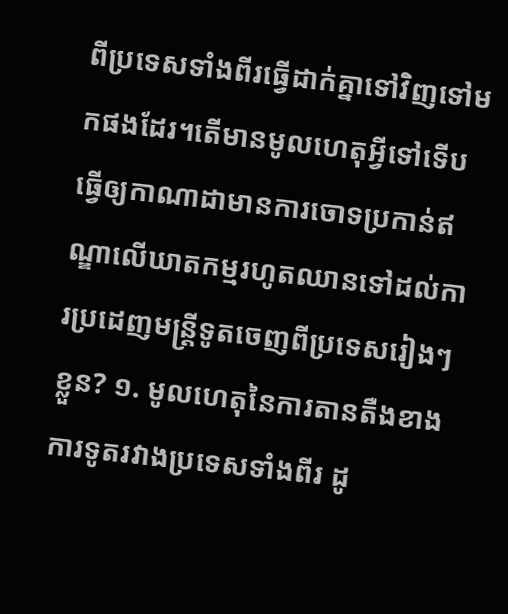ពីប្រទេសទាំងពីរធ្វើដាក់គ្នាទៅវិញទៅមកផងដែរ។តើមានមូលហេតុអ្វីទៅទើបធ្វើឲ្យកាណាដាមានការចោទប្រកាន់ឥណ្ឌាលើឃាតកម្មរហូតឈានទៅដល់ការប្រដេញមន្រ្តីទូតចេញពីប្រទេសរៀងៗខ្លួន? ១. មូលហេតុនៃការតានតឺងខាងការទូតរវាងប្រទេសទាំងពីរ ដូ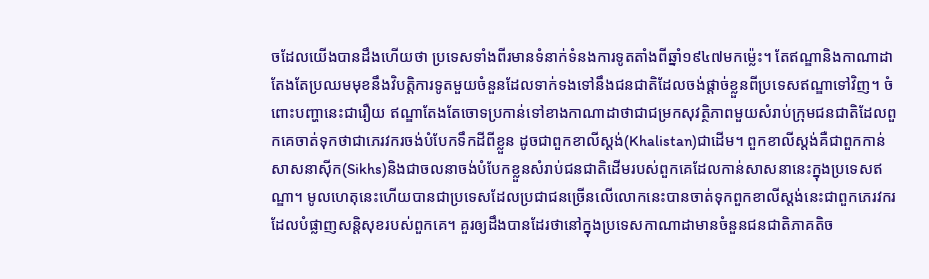ចដែលយើងបានដឹងហើយថា ប្រទេសទាំងពីរមានទំនាក់ទំនងការទូតតាំងពីឆ្នាំ១៩៤៧មកម៉្លេះ។ តែឥណ្ឌានិងកាណាដាតែងតែប្រឈមមុខនឹងវិបត្តិការទូតមួយចំនួនដែលទាក់ទងទៅនឹងជនជាតិដែលចង់ផ្តាច់ខ្លួនពីប្រទេសឥណ្ឌាទៅវិញ។ ចំពោះបញ្ហានេះជារឿយ ឥណ្ឌាតែងតែចោទប្រកាន់ទៅខាងកាណាដាថាជាជម្រកសុវត្ថិភាពមួយសំរាប់ក្រុមជនជាតិដែលពួកគេចាត់ទុកថាជាភេរវករចង់បំបែកទឹកដីពីខ្លួន ដូចជាពួកខាលីស្តង់(Khalistan)ជាដើម។ ពួកខាលីស្តង់គឺជាពួកកាន់សាសនាស៊ីក(Sikhs)និងជាចលនាចង់បំបែកខ្លួនសំរាប់ជនជាតិដើមរបស់ពួកគេដែលកាន់សាសនានេះក្នុងប្រទេសឥណ្ឌា។ មូលហេតុនេះហើយបានជាប្រទេសដែលប្រជាជនច្រើនលើលោកនេះបានចាត់ទុកពួកខាលីស្តង់នេះជាពួកភេរវករដែលបំផ្លាញសន្តិសុខរបស់ពួកគេ។ គួរឲ្យដឹងបានដែរថានៅក្នុងប្រទេសកាណាដាមានចំនួនជនជាតិភាគតិច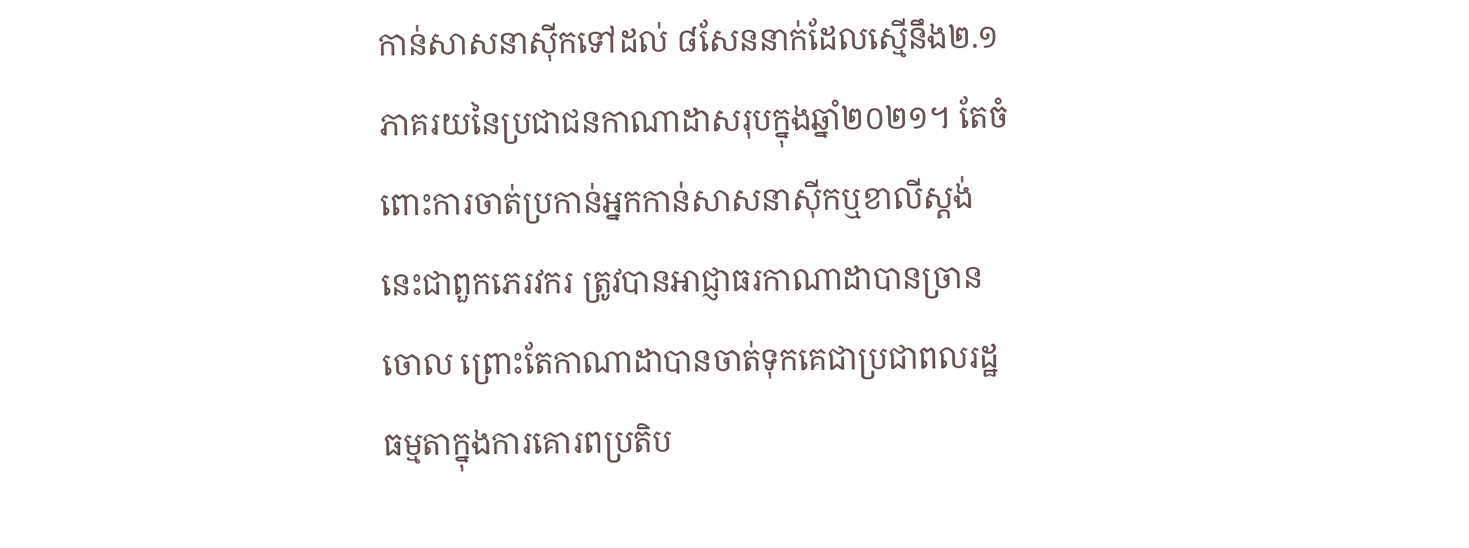កាន់សាសនាស៊ីកទៅដល់ ៨សែននាក់ដែលស្មើនឹង២.១ភាគរយនៃប្រជាជនកាណាដាសរុបក្នុងឆ្នាំ២០២១។ តែចំពោះការចាត់ប្រកាន់អ្នកកាន់សាសនាស៊ីកឬខាលីស្តង់នេះជាពួកភេរវករ ត្រូវបានអាជ្ញាធរកាណាដាបានច្រានចោល ព្រោះតែកាណាដាបានចាត់ទុកគេជាប្រជាពលរដ្ឋធម្មតាក្នុងការគោរពប្រតិប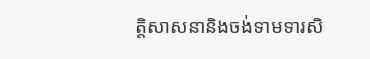ត្តិសាសនានិងចង់ទាមទារសិ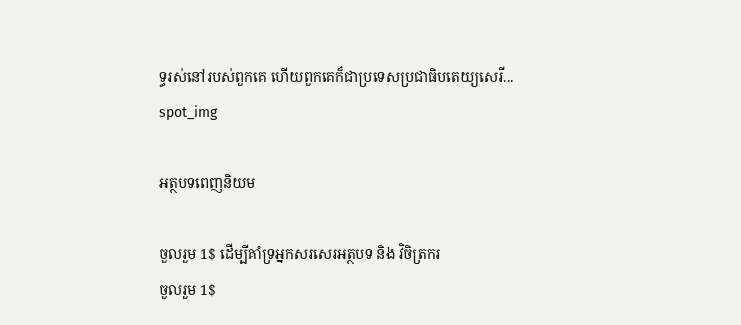ទ្ធរស់នៅរបស់ពួកគេ ហើយពួកគេក៏ជាប្រទេសប្រជាធិបតេយ្យសេរី...
spot_img

អត្ថបទពេញនិយម

ចួលរួម 1$ ដើម្បីគាំទ្រអ្នកសរសេរអត្ថបទ និង វិចិត្រករ
ចួលរួម 1$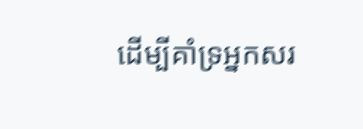ដើម្បីគាំទ្រអ្នកសរ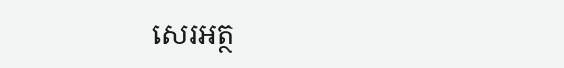សេរអត្ថ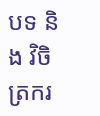បទ និង វិចិត្រករ